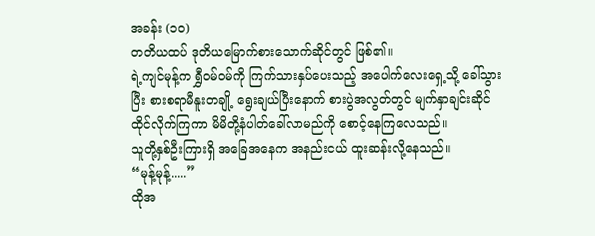အခန်း (၁၀)
တတိယထပ် ဒုတိယမြောက်စားသောက်ဆိုင်တွင် ဖြစ်၏။
ရဲ့ကျင်မုန့်က ရွှီဝမ်ဝမ်ကို ကြက်သားနှပ်ပေးသည့် အပေါက်လေးရှေ့သို့ ခေါ်သွားပြီး စားစရာမီနူးတချို့ ရွေးချယ်ပြီးနောက် စားပွဲအလွတ်တွင် မျက်နှာချင်းဆိုင် ထိုင်လိုက်ကြကာ မိမိတို့နံပါတ်ခေါ်လာမည်ကို စောင့်နေကြလေသည်။
သူတို့နှစ်ဦးကြားရှိ အခြေအနေက အနည်းငယ် ထူးဆန်းလို့နေသည်။
“မုန့်မုန့်.....”
ထိုအ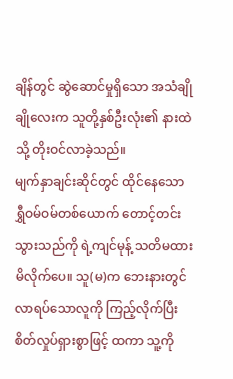ချိန်တွင် ဆွဲဆောင်မှုရှိသော အသံချိုချိုလေးက သူတို့နှစ်ဦးလုံး၏ နားထဲသို့ တိုးဝင်လာခဲ့သည်။
မျက်နှာချင်းဆိုင်တွင် ထိုင်နေသော ရွှီဝမ်ဝမ်တစ်ယောက် တောင့်တင်းသွားသည်ကို ရဲ့ကျင်မုန့် သတိမထားမိလိုက်ပေ။ သူ(မ)က ဘေးနားတွင် လာရပ်သောလူကို ကြည့်လိုက်ပြီး စိတ်လှုပ်ရှားစွာဖြင့် ထကာ သူ့ကို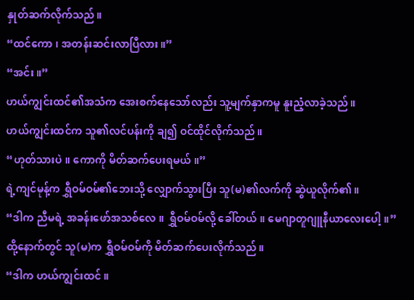နှုတ်ဆက်လိုက်သည်။
“ထင်ကော၊ အတန်းဆင်းလာပြီလား။”
“အင်း။”
ဟယ်ကျွင်းထင်၏အသံက အေးစက်နေသော်လည်း သူ့မျက်နှာကမူ နူးညံ့လာခဲ့သည်။
ဟယ်ကျွင်းထင်က သူ၏လင်ပန်းကို ချ၍ ဝင်ထိုင်လိုက်သည်။
“ဟုတ်သားပဲ။ ကောကို မိတ်ဆက်ပေးရမယ်။”
ရဲ့ကျင်မုန့်က ရွှီဝမ်ဝမ်၏ဘေးသို့ လျှောက်သွားပြီး သူ(မ)၏လက်ကို ဆွဲယူလိုက်၏။
“ဒါက ညီမရဲ့ အခန်းဖော်အသစ်လေ။ ရွှီဝမ်ဝမ်လို့ ခေါ်တယ်။ မေဂျာတူဂျူနီယာလေးပေါ့။”
ထို့နောက်တွင် သူ(မ)က ရွှီဝမ်ဝမ်ကို မိတ်ဆက်ပေးလိုက်သည်။
“ဒါက ဟယ်ကျွင်းထင်။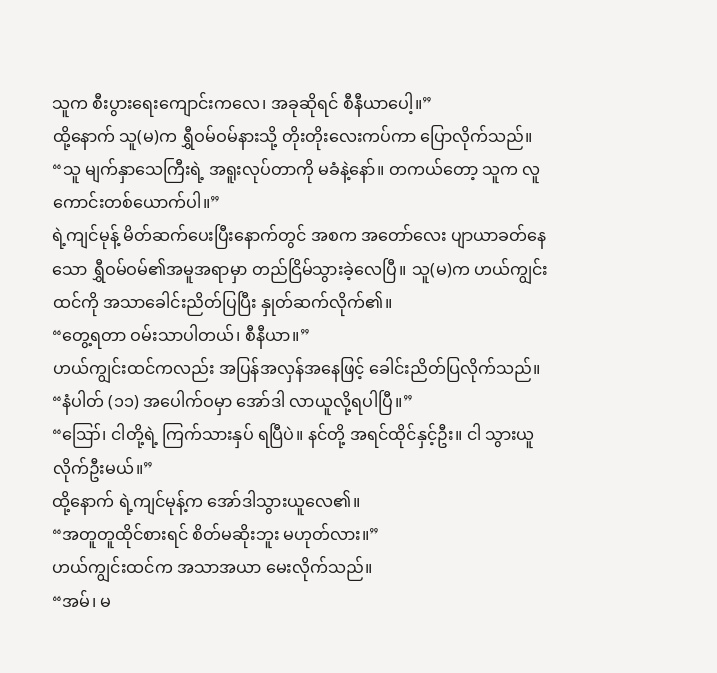သူက စီးပွားရေးကျောင်းကလေ၊ အခုဆိုရင် စီနီယာပေါ့။”
ထို့နောက် သူ(မ)က ရွှီဝမ်ဝမ်နားသို့ တိုးတိုးလေးကပ်ကာ ပြောလိုက်သည်။
“သူ မျက်နှာသေကြီးရဲ့ အရူးလုပ်တာကို မခံနဲ့နော်။ တကယ်တော့ သူက လူကောင်းတစ်ယောက်ပါ။”
ရဲ့ကျင်မုန့် မိတ်ဆက်ပေးပြီးနောက်တွင် အစက အတော်လေး ပျာယာခတ်နေသော ရွှီဝမ်ဝမ်၏အမူအရာမှာ တည်ငြိမ်သွားခဲ့လေပြီ။ သူ(မ)က ဟယ်ကျွင်းထင်ကို အသာခေါင်းညိတ်ပြပြီး နှုတ်ဆက်လိုက်၏။
“တွေ့ရတာ ဝမ်းသာပါတယ်၊ စီနီယာ။”
ဟယ်ကျွင်းထင်ကလည်း အပြန်အလှန်အနေဖြင့် ခေါင်းညိတ်ပြလိုက်သည်။
“နံပါတ် (၁၁) အပေါက်ဝမှာ အော်ဒါ လာယူလို့ရပါပြီ။”
“ဪ၊ ငါတို့ရဲ့ ကြက်သားနှပ် ရပြီပဲ။ နင်တို့ အရင်ထိုင်နှင့်ဦး။ ငါ သွားယူလိုက်ဦးမယ်။”
ထို့နောက် ရဲ့ကျင်မုန့်က အော်ဒါသွားယူလေ၏။
“အတူတူထိုင်စားရင် စိတ်မဆိုးဘူး မဟုတ်လား။”
ဟယ်ကျွင်းထင်က အသာအယာ မေးလိုက်သည်။
“အမ်၊ မ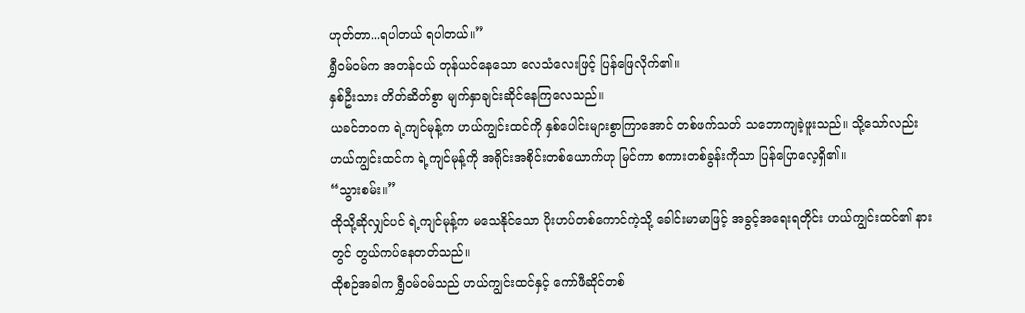ဟုတ်တာ...ရပါတယ် ရပါတယ်။”
ရွှီဝမ်ဝမ်က အတန်ငယ် တုန်ယင်နေသော လေသံလေးဖြင့် ပြန်ဖြေလိုက်၏။
နှစ်ဦးသား တိတ်ဆိတ်စွာ မျက်နှာချင်းဆိုင်နေကြလေသည်။
ယခင်ဘဝက ရဲ့ကျင်မုန့်က ဟယ်ကျွင်းထင်ကို နှစ်ပေါင်းများစွာကြာအောင် တစ်ဖက်သတ် သဘောကျခဲ့ဖူးသည်။ သို့သော်လည်း ဟယ်ကျွင်းထင်က ရဲ့ကျင်မုန့်ကို အရိုင်းအစိုင်းတစ်ယောက်ဟု မြင်ကာ စကားတစ်ခွန်းကိုသာ ပြန်ပြောလေ့ရှိ၏။
“သွားစမ်း။”
ထိုသို့ဆိုလျှင်ပင် ရဲ့ကျင်မုန့်က မသေနိုင်သော ပိုးဟပ်တစ်ကောင်ကဲ့သို့ ခေါင်းမာမာဖြင့် အခွင့်အရေးရတိုင်း ဟယ်ကျွင်းထင်၏ နားတွင် တွယ်ကပ်နေတတ်သည်။
ထိုစဉ်အခါက ရွှီဝမ်ဝမ်သည် ဟယ်ကျွင်းထင်နှင့် ကော်ဖီဆိုင်တစ်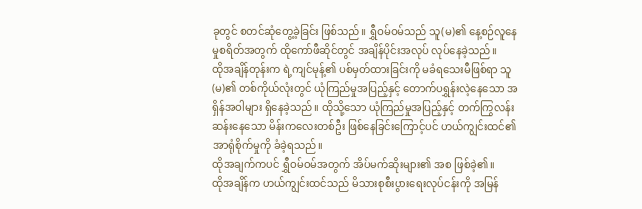ခုတွင် စတင်ဆုံတွေ့ခဲ့ခြင်း ဖြစ်သည်။ ရွှီဝမ်ဝမ်သည် သူ(မ)၏ နေ့စဉ်လူနေမှုစရိတ်အတွက် ထိုကော်ဖီဆိုင်တွင် အချိန်ပိုင်းအလုပ် လုပ်နေခဲ့သည်။
ထိုအချိန်တုန်းက ရဲ့ကျင်မုန့်၏ ပစ်မှတ်ထားခြင်းကို မခံရသေးမီဖြစ်ရာ သူ(မ)၏ တစ်ကိုယ်လုံးတွင် ယုံကြည်မှုအပြည့်နှင့် တောက်ပရွှန်းလဲ့နေသော အရှိန်အဝါများ ရှိနေခဲ့သည်။ ထိုသို့သော ယုံကြည်မှုအပြည့်နှင့် တက်ကြွလန်းဆန်းနေသော မိန်းကလေးတစ်ဦး ဖြစ်နေခြင်းကြောင့်ပင် ဟယ်ကျွင်းထင်၏ အာရုံစိုက်မှုကို ခံခဲ့ရသည်။
ထိုအချက်ကပင် ရွှီဝမ်ဝမ်အတွက် အိပ်မက်ဆိုးများ၏ အစ ဖြစ်ခဲ့၏။
ထိုအချိန်က ဟယ်ကျွင်းထင်သည် မိသားစုစီးပွားရေးလုပ်ငန်းကို အမြန်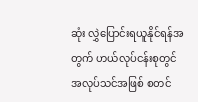ဆုံး လွှဲပြောင်းရယူနိုင်ရန်အတွက် ဟယ်လုပ်ငန်းစုတွင် အလုပ်သင်အဖြစ် စတင်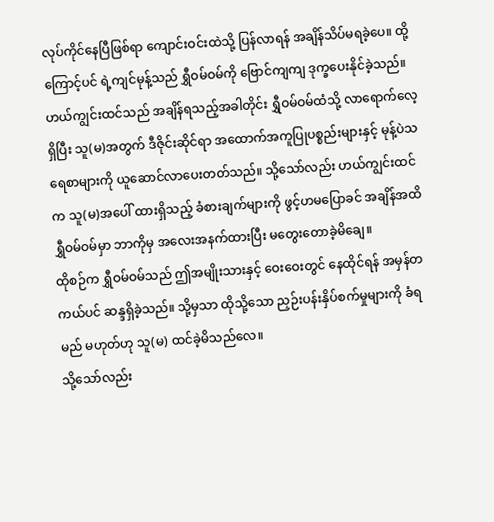လုပ်ကိုင်နေပြီဖြစ်ရာ ကျောင်းဝင်းထဲသို့ ပြန်လာရန် အချိန်သိပ်မရခဲ့ပေ။ ထို့ကြောင့်ပင် ရဲ့ကျင်မုန့်သည် ရွှီဝမ်ဝမ်ကို ဗြောင်ကျကျ ဒုက္ခပေးနိုင်ခဲ့သည်။
ဟယ်ကျွင်းထင်သည် အချိန်ရသည့်အခါတိုင်း ရွှီဝမ်ဝမ်ထံသို့ လာရောက်လေ့ရှိပြီး သူ(မ)အတွက် ဒီဇိုင်းဆိုင်ရာ အထောက်အကူပြုပစ္စည်းများနှင့် မုန့်ပဲသရေစာများကို ယူဆောင်လာပေးတတ်သည်။ သို့သော်လည်း ဟယ်ကျွင်းထင်က သူ(မ)အပေါ် ထားရှိသည့် ခံစားချက်များကို ဖွင့်ဟမပြောခင် အချိန်အထိ ရွှီဝမ်ဝမ်မှာ ဘာကိုမှ အလေးအနက်ထားပြီး မတွေးတောခဲ့မိချေ။
ထိုစဉ်က ရွှီဝမ်ဝမ်သည် ဤအမျိုးသားနှင့် ဝေးဝေးတွင် နေထိုင်ရန် အမှန်တကယ်ပင် ဆန္ဒရှိခဲ့သည်။ သို့မှသာ ထိုသို့သော ညှဉ်းပန်းနှိပ်စက်မှုများကို ခံရမည် မဟုတ်ဟု သူ(မ) ထင်ခဲ့မိသည်လေ။
သို့သော်လည်း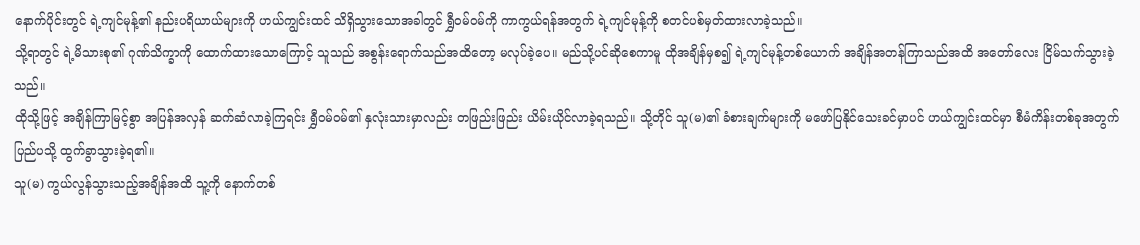နောက်ပိုင်းတွင် ရဲ့ကျင်မုန့်၏ နည်းပရိယာယ်များကို ဟယ်ကျွင်းထင် သိရှိသွားသောအခါတွင် ရွှီဝမ်ဝမ်ကို ကာကွယ်ရန်အတွက် ရဲ့ကျင်မုန့်ကို စတင်ပစ်မှတ်ထားလာခဲ့သည်။
သို့ရာတွင် ရဲ့မိသားစု၏ ဂုဏ်သိက္ခာကို ထောက်ထားသောကြောင့် သူသည် အစွန်းရောက်သည်အထိတော့ မလုပ်ခဲ့ပေ။ မည်သို့ပင်ဆိုစေကာမူ ထိုအချိန်မှစ၍ ရဲ့ကျင်မုန့်တစ်ယောက် အချိန်အတန်ကြာသည်အထိ အတော်လေး ငြိမ်သက်သွားခဲ့သည်။
ထိုသို့ဖြင့် အချိန်ကြာမြင့်စွာ အပြန်အလှန် ဆက်ဆံလာခဲ့ကြရင်း ရွှီဝမ်ဝမ်၏ နှလုံးသားမှာလည်း တဖြည်းဖြည်း ယိမ်းယိုင်လာခဲ့ရသည်။ သို့တိုင် သူ(မ)၏ ခံစားချက်များကို မဖော်ပြနိုင်သေးခင်မှာပင် ဟယ်ကျွင်းထင်မှာ စီမံကိန်းတစ်ခုအတွက် ပြည်ပသို့ ထွက်ခွာသွားခဲ့ရ၏။
သူ(မ) ကွယ်လွန်သွားသည့်အချိန်အထိ သူ့ကို နောက်တစ်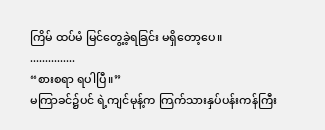ကြိမ် ထပ်မံ မြင်တွေ့ခဲ့ရခြင်း မရှိတော့ပေ။
...............
“စားစရာ ရပါပြီ။”
မကြာခင်၌ပင် ရဲ့ကျင်မုန့်က ကြက်သားနှပ်ပန်းကန်ကြီး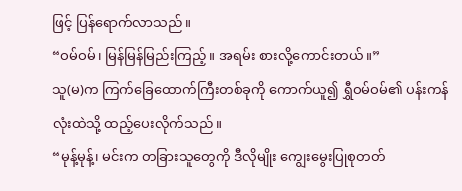ဖြင့် ပြန်ရောက်လာသည်။
“ဝမ်ဝမ်၊ မြန်မြန်မြည်းကြည့်။ အရမ်း စားလို့ကောင်းတယ်။”
သူ(မ)က ကြက်ခြေထောက်ကြီးတစ်ခုကို ကောက်ယူ၍ ရွှီဝမ်ဝမ်၏ ပန်းကန်လုံးထဲသို့ ထည့်ပေးလိုက်သည်။
“မုန့်မုန့်၊ မင်းက တခြားသူတွေကို ဒီလိုမျိုး ကျွေးမွေးပြုစုတတ်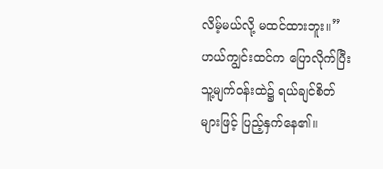လိမ့်မယ်လို့ မထင်ထားဘူး။”
ဟယ်ကျွင်းထင်က ပြောလိုက်ပြီး သူ့မျက်ဝန်းထဲ၌ ရယ်ချင်စိတ်များဖြင့် ပြည့်နှက်နေ၏။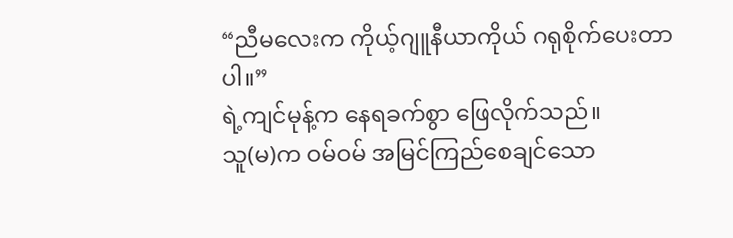“ညီမလေးက ကိုယ့်ဂျူနီယာကိုယ် ဂရုစိုက်ပေးတာပါ။”
ရဲ့ကျင်မုန့်က နေရခက်စွာ ဖြေလိုက်သည်။
သူ(မ)က ဝမ်ဝမ် အမြင်ကြည်စေချင်သော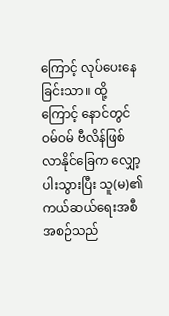ကြောင့် လုပ်ပေးနေခြင်းသာ။ ထို့ကြောင့် နောင်တွင် ဝမ်ဝမ် ဗီလိန်ဖြစ်လာနိုင်ခြေက လျှော့ပါးသွားပြီး သူ(မ)၏ ကယ်ဆယ်ရေးအစီအစဉ်သည်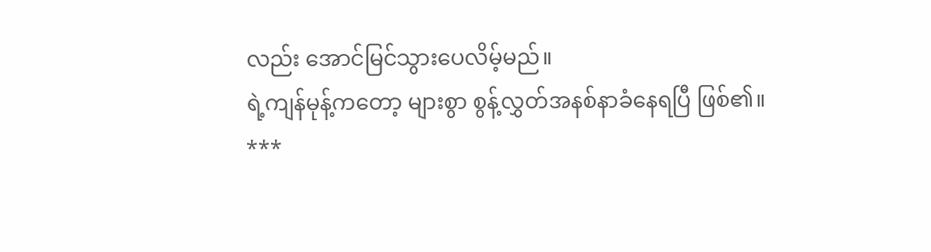လည်း အောင်မြင်သွားပေလိမ့်မည်။
ရဲ့ကျန်မုန့်ကတော့ များစွာ စွန့်လွှတ်အနစ်နာခံနေရပြီ ဖြစ်၏။
***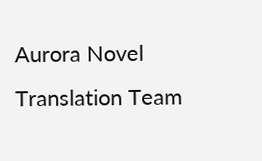Aurora Novel Translation Team